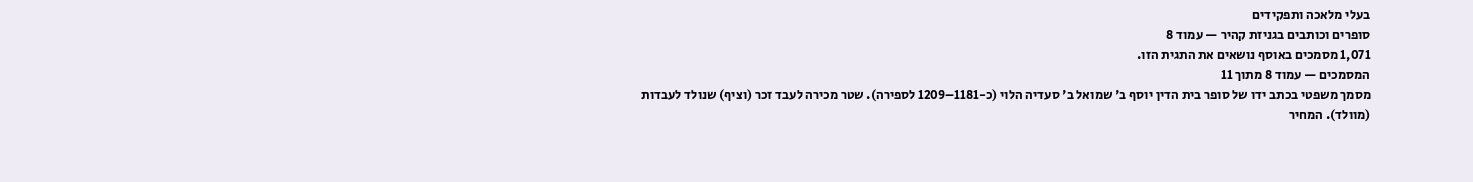בעלי מלאכה ותפקידים
סופרים וכותבים בגניזת קהיר — עמוד 8
1,071 מסמכים באוסף נושאים את התגית הזו.
המסמכים — עמוד 8 מתוך 11
מסמך משפטי בכתב ידו של סופר בית הדין יוסף ב' שמואל ב' סעדיה הלוי (כ-1181–1209 לספירה). שטר מכירה לעבד זכר (וציף) שנולד לעבדות (מוולד). המחיר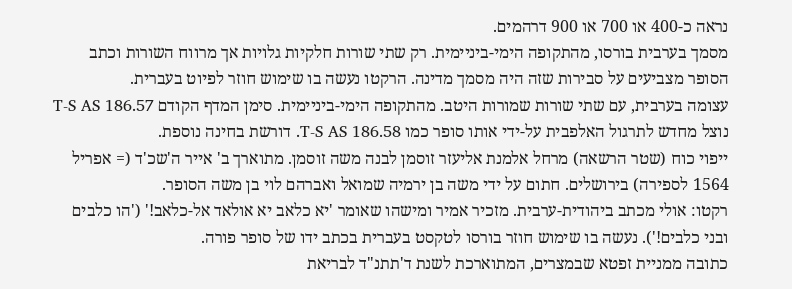נראה כ-400 או 700 או 900 דרהמים.
מסמך בערבית בורסו, מהתקופה הימי-ביניימית. רק שתי שורות חלקיות גלויות אך מרווח השורות וכתב הסופר מצביעים על סבירות שזה היה מסמך מדינה. הרקטו נעשה בו שימוש חוזר לפיוט בעברית.
עצומה בערבית, עם שתי שורות שמורות היטב. מהתקופה הימי-ביניימית. סימן המדף הקודם T-S AS 186.57 נוצל מחדש לתרגול האלפבית על-ידי אותו סופר כמו T-S AS 186.58. דורשת בחינה נוספת.
ייפוי כוח (שטר הרשאה) מרחל אלמנת אליעזר זוסמן לבנה משה זוסמן. מתוארך ב' אייר ה'שכ'ד (= אפריל 1564 לספירה) בירושלים. חתום על ידי משה בן ירמיה שמואל ואברהם לוי בן משה הסופר.
רקטו: אולי מכתב ביהודית-ערבית. מזכיר אמיר ומישהו שאומר 'יא כלאב יא אולאד אל-כלאב!' ('הו כלבים ובני כלבים!'). נעשה בו שימוש חוזר בורסו לטקסט בעברית בכתב ידו של סופר פורה.
כתובה ממניית זפטא שבמצרים, המתוארכת לשנת ד'תתנ"ד לבריאת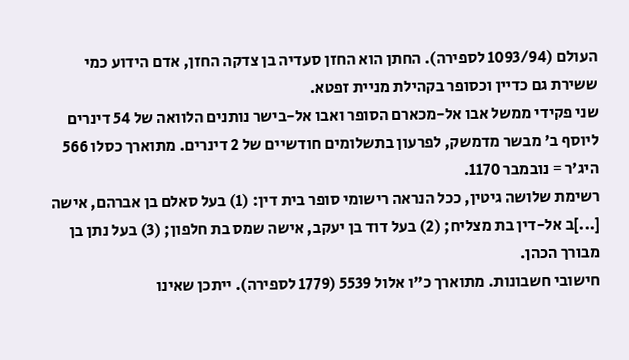העולם (1093/94 לספירה). החתן הוא החזן סעדיה בן צדקה החזן, אדם הידוע כמי ששירת גם כדיין וכסופר בקהילת מניית זפטא.
שני פקידי ממשל אבו אל-מכארם הסופר ואבו אל-בישר נותנים הלוואה של 54 דינרים ליוסף ב' מבשר מדמשק, לפרעון בתשלומים חודשיים של 2 דינרים. מתוארך כסלו 566 היג'ר = נובמבר 1170.
רשימת שלושה גיטין, ככל הנראה רישומי סופר בית דין: (1) בעל סאלם בן אברהם, אישה [...]ב אל-דין בת מצליח; (2) בעל דוד בן יעקב, אישה שמס בת חלפון; (3) בעל נתן בן מבורך הכהן.
חישובי חשבונות. מתוארך כ"ו אלול 5539 (1779 לספירה). ייתכן שאינו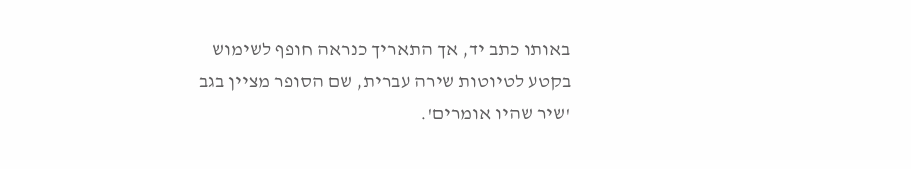באותו כתב יד, אך התאריך כנראה חופף לשימוש בקטע לטיוטות שירה עברית, שם הסופר מציין בגב 'שיר שהיו אומרים'.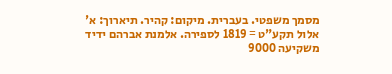מסמך משפטי. בעברית. מיקום: קהיר. תיארוך: א' אלול תקע"ט = 1819 לספירה. אלמנת אברהם ידיד משקיעה 9000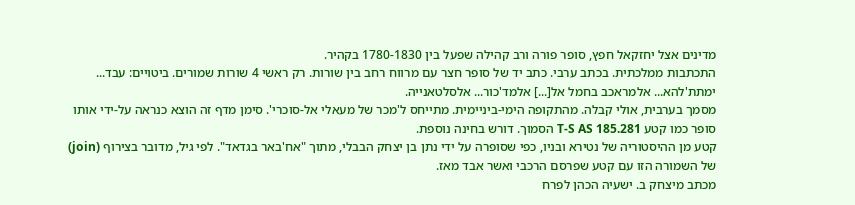מדינים אצל יחזקאל חפץ, סופר פורה ורב קהילה שפעל בין 1780-1830 בקהיר.
התכתבות ממלכתית. בכתב ערבי. כתב יד של סופר חצר עם מרווח רחב בין שורות. רק ראשי 4 שורות שמורים. ביטויים: עבד... ימתת'להא... אלמראכב בחמל אל[...] אלמד'כור... אלסלטאנייה.
מסמך בערבית, אולי קבלה. מהתקופה הימי-ביניימית. מתייחס ל'מכר של מעאלי אל-סוכרי'. סימן מדף זה הוצא כנראה על-ידי אותו סופר כמו קטע T-S AS 185.281 הסמוך. דורש בחינה נוספת.
קטע מן ההיסטוריה של נטירא ובניו, כפי שסופרה על ידי נתן בן יצחק הבבלי, מתוך "אח'באר בגדאד". לפי גיל, מדובר בצירוף (join) של השמורה הזו עם קטע שפרסם הרכבי ואשר אבד מאז.
מכתב מיצחק ב. ישעיה הכהן לפרח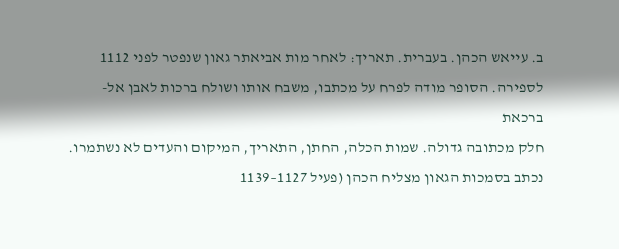ב. עייאש הכהן. בעברית. תאריך: לאחר מות אביאתר גאון שנפטר לפני 1112 לספירה. הסופר מודה לפרח על מכתבו, משבח אותו ושולח ברכות לאבן אל-ברכאת
חלק מכתובה גדולה. שמות הכלה, החתן, התאריך, המיקום והעדים לא נשתמרו. נכתב בסמכות הגאון מצליח הכהן (פעיל 1127–1139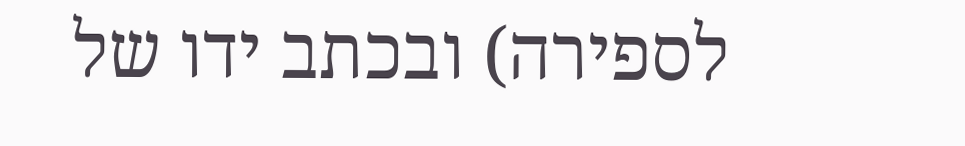לספירה) ובכתב ידו של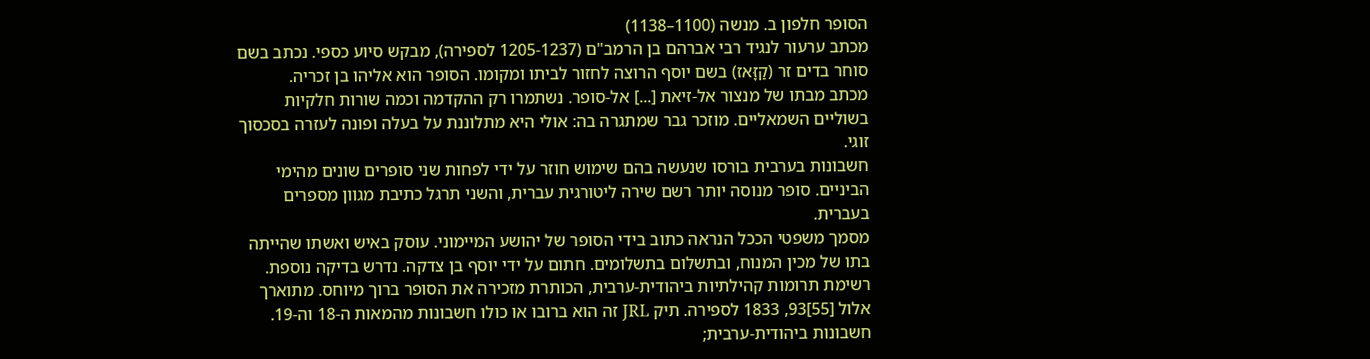הסופר חלפון ב. מנשה (1100–1138)
מכתב ערעור לנגיד רבי אברהם בן הרמב"ם (1205-1237 לספירה), מבקש סיוע כספי. נכתב בשם סוחר בדים זר (קַזָּאז) בשם יוסף הרוצה לחזור לביתו ומקומו. הסופר הוא אליהו בן זכריה.
מכתב מבתו של מנצור אל-זיאת [...] אל-סופר. נשתמרו רק ההקדמה וכמה שורות חלקיות בשוליים השמאליים. מוזכר גבר שמתגרה בה: אולי היא מתלוננת על בעלה ופונה לעזרה בסכסוך זוגי.
חשבונות בערבית בורסו שנעשה בהם שימוש חוזר על ידי לפחות שני סופרים שונים מהימי הביניים. סופר מנוסה יותר רשם שירה ליטורגית עברית, והשני תרגל כתיבת מגוון מספרים בעברית.
מסמך משפטי הככל הנראה כתוב בידי הסופר של יהושע המיימוני. עוסק באיש ואשתו שהייתה בתו של מכין המנוח, ובתשלום בתשלומים. חתום על ידי יוסף בן צדקה. נדרש בדיקה נוספת.
רשימת תרומות קהילתיות ביהודית-ערבית, הכותרת מזכירה את הסופר ברוך מיוחס. מתוארך אלול [55]93, 1833 לספירה. תיק JRL זה הוא ברובו או כולו חשבונות מהמאות ה-18 וה-19.
חשבונות ביהודית-ערבית;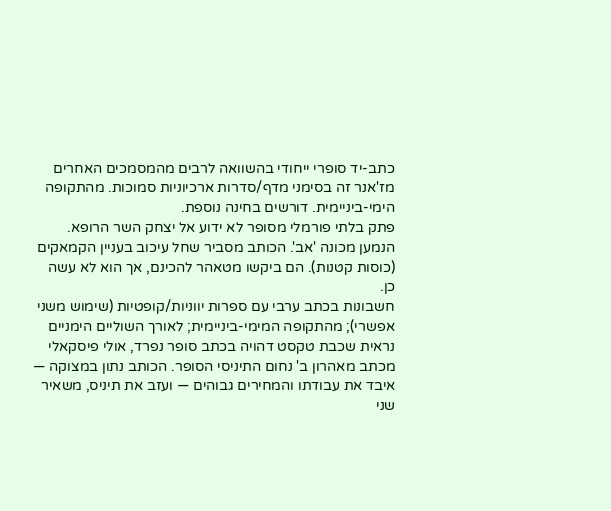כתב-יד סופרי ייחודי בהשוואה לרבים מהמסמכים האחרים מז'אנר זה בסימני מדף/סדרות ארכיוניות סמוכות. מהתקופה הימי-ביניימית. דורשים בחינה נוספת.
פתק בלתי פורמלי מסופר לא ידוע אל יצחק השר הרופא. הנמען מכונה 'אב'. הכותב מסביר שחל עיכוב בעניין הקמאקים (כוסות קטנות). הם ביקשו מטאהר להכינם, אך הוא לא עשה כן.
חשבונות בכתב ערבי עם ספרות יווניות/קופטיות (שימוש משני אפשרי); מהתקופה המימי-ביניימית; לאורך השוליים הימניים נראית שכבת טקסט דהויה בכתב סופר נפרד, אולי פיסקאלי
מכתב מאהרון ב' נחום התיניסי הסופר. הכותב נתון במצוקה — איבד את עבודתו והמחירים גבוהים — ועזב את תיניס, משאיר שני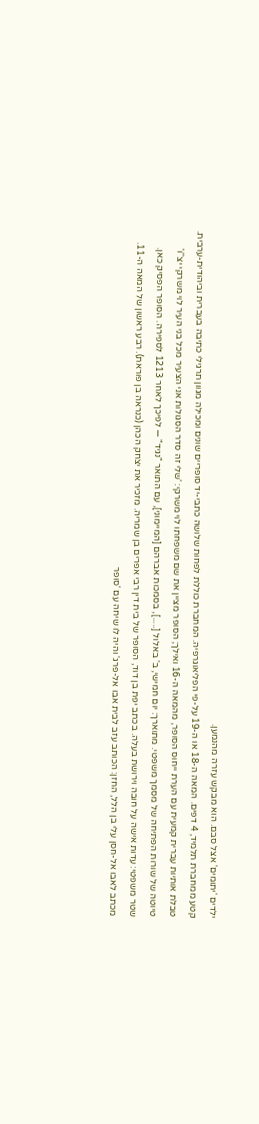ילדים 'יתומים' אצל סבם. הוא מבקש עזרה מהנמען.
קטע ממחברת תלמיד, 4 דפים. המאה ה-18 או ה-19 על-פי הפליאוגרפיה. המחברת כוללת לפחות שלושה כתבי-יד סופריים שונים ומכילה מגוון תרגילי כתיבה בעברית וביהודית-ערבית.
טבלת אותיות עברית קמעית עם הערת ייחוס הסופר, מהמאה ה-16 ואילך; הסופר מציין את שם משפחתו לוי משרקי: 'שלי זה סדר הסגולות אני הצעיר מכל בני העיר לוי משרקי יצ''ו'
טיוטה של שורות הפתיחה של מסמך משפטי. מתוארך: יום חמישי, ב' באלול [.....], בסמכות אברהם [המיימוני], עם התואר "נגיד" — לפיכך לאחר 1213 לספירה. הסופר הפסיק כאן.
שטר משפטי: עדות אישה על חובה וירושת בעלה. בכתב יפת בן דוד, הסופר של בית דין רבי אפרים בן שמריה. מזכיר את יצחק הכהן (כנראה בן פוראת). רבע ראשון של המאה ה-11.
מכתב לאבו אל-חסן עלי בן הלל, החזן: הכותב עזב לבית אבו אל-פרג' והיה לו שיחה עם 'סופר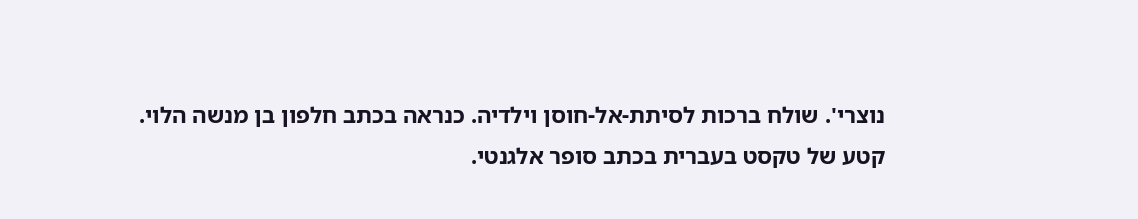נוצרי'. שולח ברכות לסיתת-אל-חוסן וילדיה. כנראה בכתב חלפון בן מנשה הלוי.
קטע של טקסט בעברית בכתב סופר אלגנטי.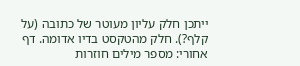ייתכן חלק עליון מעוטר של כתובה (על קלף?). חלק מהטקסט בדיו אדומה. דף אחורי: מספר מילים חוזרות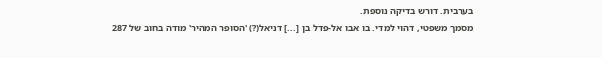בערבית. דורש בדיקה נוספת.
מסמך משפטי, דהוי למדי. בו אבו אל-פדל בן [...] דניאל(?) 'הסופר המהיר' מודה בחוב של 287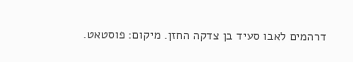דרהמים לאבו סעיד בן צדקה החזן. מיקום: פוסטאט.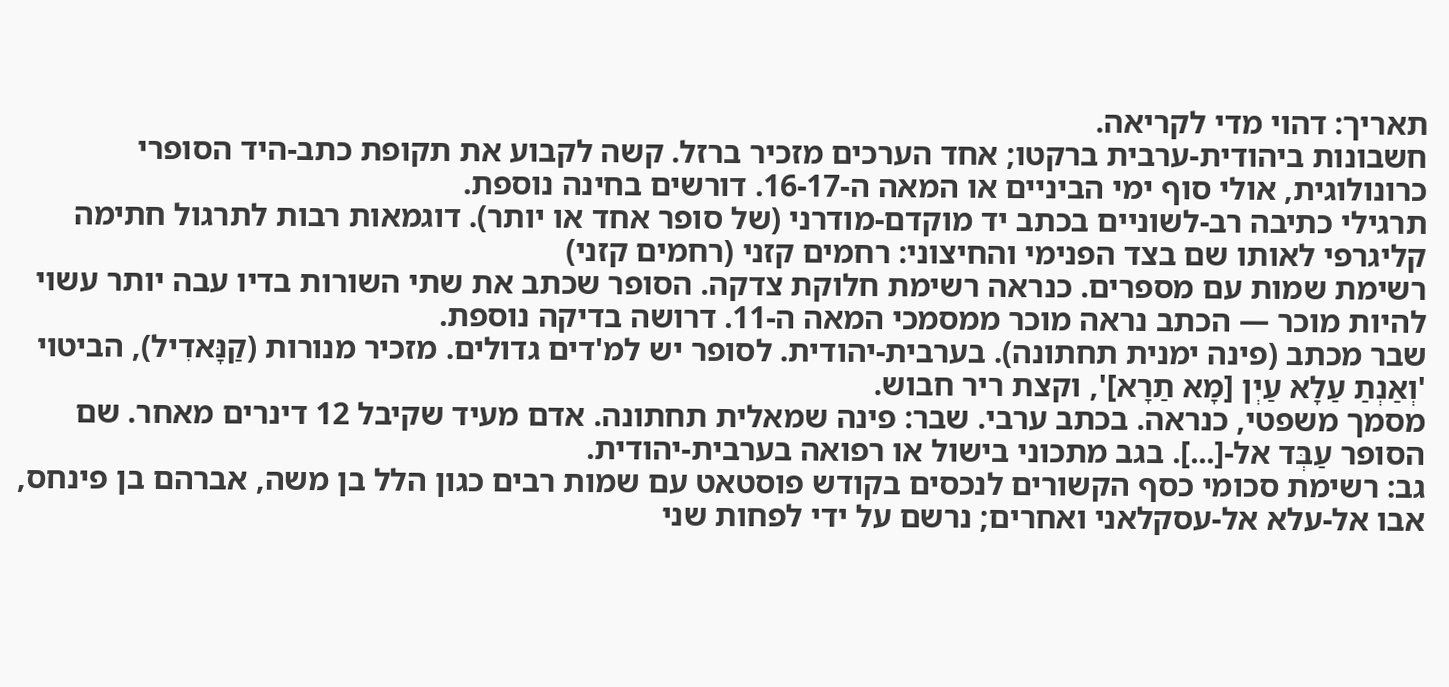תאריך: דהוי מדי לקריאה.
חשבונות ביהודית-ערבית ברקטו; אחד הערכים מזכיר ברזל. קשה לקבוע את תקופת כתב-היד הסופרי כרונולוגית, אולי סוף ימי הביניים או המאה ה-16-17. דורשים בחינה נוספת.
תרגילי כתיבה רב-לשוניים בכתב יד מוקדם-מודרני (של סופר אחד או יותר). דוגמאות רבות לתרגול חתימה קליגרפי לאותו שם בצד הפנימי והחיצוני: רחמים קזני (רחמים קזני)
רשימת שמות עם מספרים. כנראה רשימת חלוקת צדקה. הסופר שכתב את שתי השורות בדיו עבה יותר עשוי להיות מוכר — הכתב נראה מוכר ממסמכי המאה ה-11. דרושה בדיקה נוספת.
שבר מכתב (פינה ימנית תחתונה). בערבית-יהודית. לסופר יש למ'דים גדולים. מזכיר מנורות (קַנָּאדִיל), הביטוי 'וְאַנְתַ עַלָא עַיְן [מָא תַרָא]', וקצת ריר חבוש.
מסמך משפטי, כנראה. בכתב ערבי. שבר: פינה שמאלית תחתונה. אדם מעיד שקיבל 12 דינרים מאחר. שם הסופר עַבְּד אל-[...]. בגב מתכוני בישול או רפואה בערבית-יהודית.
גב: רשימת סכומי כסף הקשורים לנכסים בקודש פוסטאט עם שמות רבים כגון הלל בן משה, אברהם בן פינחס, אבו אל-עלא אל-עסקלאני ואחרים; נרשם על ידי לפחות שני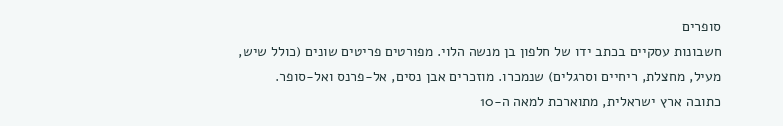סופרים
חשבונות עסקיים בכתב ידו של חלפון בן מנשה הלוי. מפורטים פריטים שונים (כולל שיש, מעיל, מחצלת, ריחיים וסרגלים) שנמכרו. מוזכרים אבן נסים, אל-פרנס ואל-סופר.
כתובה ארץ ישראלית, מתוארכת למאה ה-10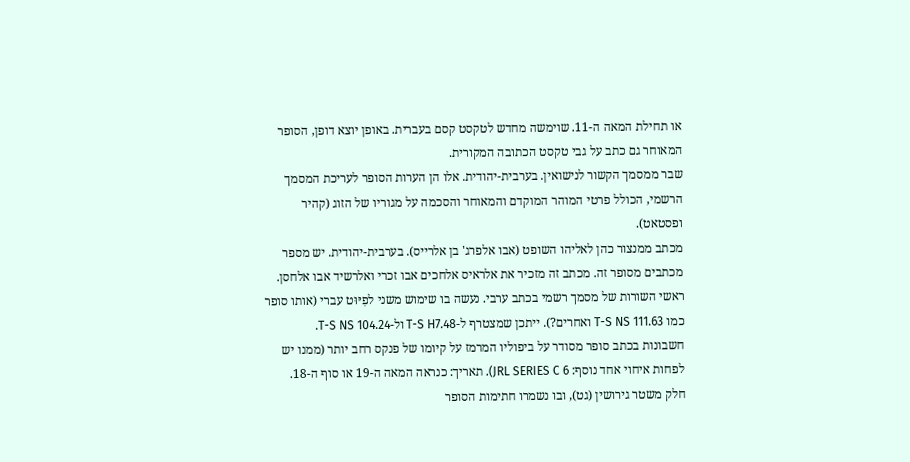או תחילת המאה ה-11. שוימשה מחדש לטקסט קסם בעברית. באופן יוצא דופן, הסופר המאוחר גם כתב על גבי טקסט הכתובה המקורית.
שבר ממסמך הקשור לנישואין. בערבית-יהודית. אלו הן הערות הסופר לעריכת המסמך הרשמי, הכולל פרטי המוהר המוקדם והמאוחר והסכמה על מגוריו של הזוג (קהיר ופסטאט).
מכתב ממנצור כהן לאליהו השופט (אבו אלפרג' בן אלרייס). בערבית-יהודית. יש מספר מכתבים מסופר זה. מכתב זה מזכיר את אלראיס אלחכים אבו זכרי ואלרשיד אבו אלחסן.
ראשי השורות של מסמך רשמי בכתב ערבי. נעשה בו שימוש משני לפִיּוּט עברי (אותו סופר כמו T-S NS 111.63 ואחרים?). ייתכן שמצטרף ל-T-S H7.48 ול-T-S NS 104.24.
חשבונות בכתב סופר מסודר על ביפוליו המרמז על קיומו של פנקס רחב יותר (ממנו יש לפחות איחוי אחד נוסף: JRL SERIES C 6). תאריך: כנראה המאה ה-19 או סוף ה-18.
חלק משטר גירושין (גט), ובו נשמרו חתימות הסופר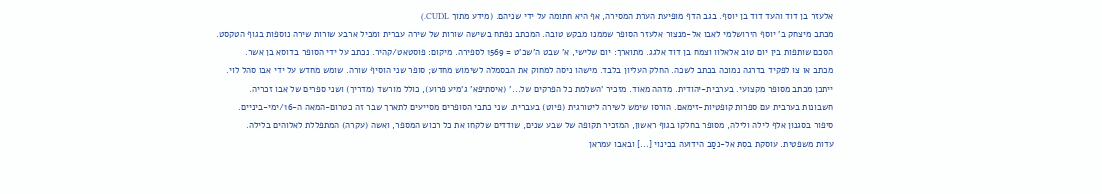אלעזר בן דוד והעד דוד בן יוסף. בגב הדף מופיעת הערת המסירה, אף היא חתומה על ידי שניהם. (מידע מתוך CUDL.)
מכתב מיצחק ב' יוסף הירושלמי לאבו אל-מנצור אלעזר הסופר שממנו מבקש טובה. המכתב נפתח בשישה שורות של שירה עברית ומכיל ארבע שורות שירה נוספות בגוף הטקסט.
הסכם שותפות בין יום טוב אלאלוו וצמח בן דוד אלגג. מתוארך: יום שלישי, א' שבט ה'שכ'ט = 1569 לספירה. מיקום: פוסטאט/קהיר. נכתב על ידי הסופר בדוסא בן אשר.
מכתב או צו לפקיד בדרגה נמוכה בכתב לשכה. החלק העליון בלבד. מישהו ניסה למחוק את הבסמלה לשימוש מחדש; סופר שני הוסיף שורה. שומש מחדש על ידי אבו סהל לוי.
ייתכן מכתב מסופר מקצועי. בערבית-יהודית. מדהה מאוד. מזכיר 'השלמת כל הפרקים של...' (איסתיפא' ג'מיע פרוע), כולל מורשד (מדריך) ושני ספרים של אבו זכריה.
חשבונות בערבית עם ספרות קופטיות-זימאם. הורסו שימש לשירה ליטורגית (פיוט) בעברית. שני כתבי הסופרים מסייעים לתארך שבר זה כטרום-המאה ה-16/ימי-ביניים.
סיפור בסגנון אלף לילה ולילה, מסופר בחלקו בגוף ראשון, המזכיר תקופה של שבע שנים, שודדים שלקחו את כל רכוש המספר, ואשה (עקרה) המתפללת לאלוהים בלילה.
עדות משפטית. עוסקת בסִתּ אל-נסַב הידועה בכינוי [...] ובאבו עמראן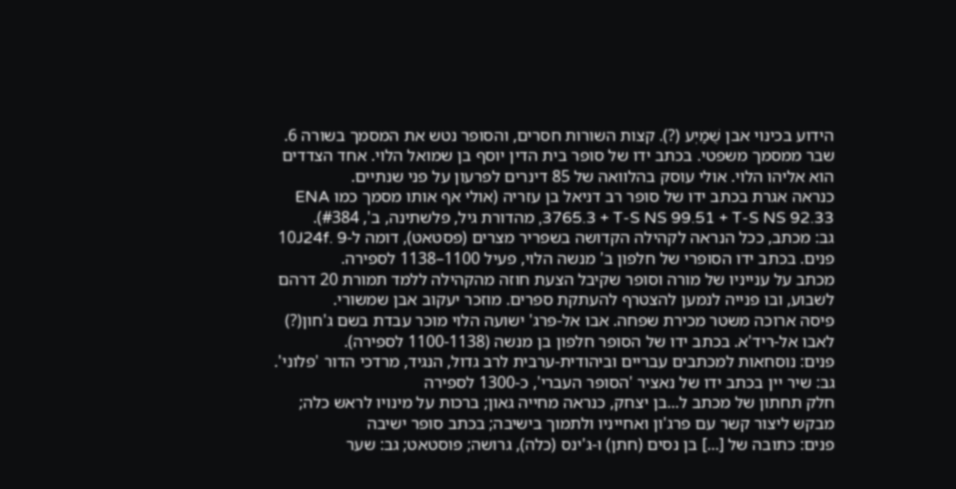הידוע בכינוי אבן שֻׁמַיְע (?). קצות השורות חסרים, והסופר נטש את המסמך בשורה 6.
שבר ממסמך משפטי. בכתב ידו של סופר בית הדין יוסף בן שמואל הלוי. אחד הצדדים הוא אליהו הלוי. אולי עוסק בהלוואה של 85 דינרים לפרעון על פני שנתיים.
כנראה אגרת בכתב ידו של סופר רב דניאל בן עזריה (אולי אף אותו מסמך כמו ENA 3765.3 + T-S NS 99.51 + T-S NS 92.33, מהדורת גיל, פלשתינה, ב', #384).
גב: מכתב, ככל הנראה לקהילה הקדושה בשפריר מצרים (פסטאט), דומה ל-10J24f. 9 פנים. בכתב ידו הסופרי של חלפון ב' מנשה הלוי, פעיל 1100–1138 לספירה.
מכתב על ענייניו של מורה וסופר שקיבל הצעת חוזה מהקהילה ללמד תמורת 20 דרהם לשבוע, ובו פנייה לנמען להצטרף להעתקת ספרים. מוזכר יעקוב אבן שמשורי.
פיסה ארוכה משטר מכירת שפחה. אבו אל-פרג' ישועה הלוי מוכר עבדת בשם ג'חון(?) לאבו אל-ריד'א. בכתב ידו של הסופר חלפון בן מנשה (1100-1138 לספירה).
פנים: נוסחאות למכתבים עבריים וביהודית-ערבית לרב גדול, הנגיד, מרדכי הדור 'פלוני'. גב: שיר יין בכתב ידו של נאציר 'הסופר העברי', כ-1300 לספירה
חלק תחתון של מכתב ל...בן יצחק, כנראה מחייה גאון; ברכות על מינויו לראש כלה; מבקש ליצור קשר עם פרג'ון ואחייניו ולתמוך בישיבה; בכתב סופר ישיבה
פנים: כתובה של [...] בן נסים (חתן) ו-ג'ינס (כלה), גרושה; פוסטאט; גב: שער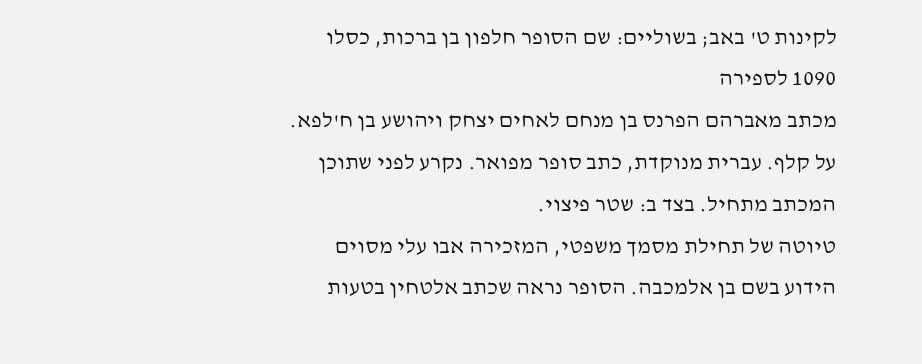לקינות ט' באב; בשוליים: שם הסופר חלפון בן ברכות, כסלו 1090 לספירה
מכתב מאברהם הפרנס בן מנחם לאחים יצחק ויהושע בן ח'לפא. על קלף. עברית מנוקדת, כתב סופר מפואר. נקרע לפני שתוכן המכתב מתחיל. בצד ב: שטר פיצוי.
טיוטה של תחילת מסמך משפטי, המזכירה אבו עלי מסוים הידוע בשם בן אלמכבה. הסופר נראה שכתב אלטחין בטעות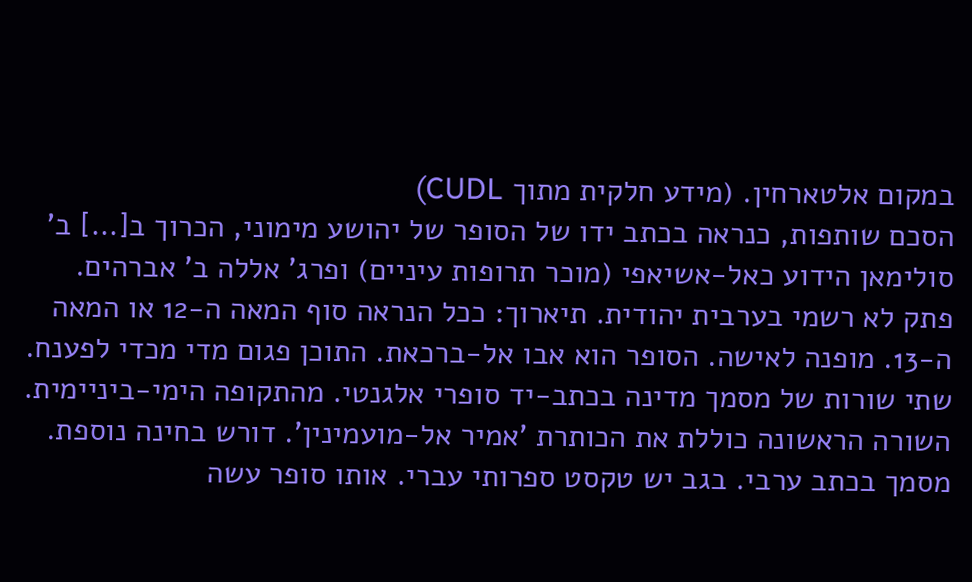במקום אלטארחין. (מידע חלקית מתוך CUDL)
הסכם שותפות, כנראה בכתב ידו של הסופר של יהושע מימוני, הכרוך ב[...] ב' סולימאן הידוע כאל-אשיאפי (מוכר תרופות עיניים) ופרג' אללה ב' אברהים.
פתק לא רשמי בערבית יהודית. תיארוך: ככל הנראה סוף המאה ה-12 או המאה ה-13. מופנה לאישה. הסופר הוא אבו אל-ברכאת. התוכן פגום מדי מכדי לפענח.
שתי שורות של מסמך מדינה בכתב-יד סופרי אלגנטי. מהתקופה הימי-ביניימית. השורה הראשונה כוללת את הכותרת 'אמיר אל-מועמינין'. דורש בחינה נוספת.
מסמך בכתב ערבי. בגב יש טקסט ספרותי עברי. אותו סופר עשה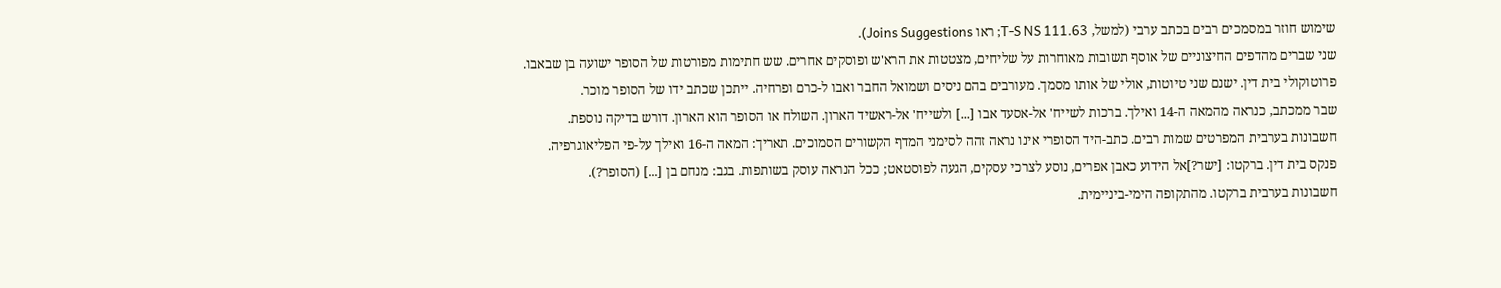שימוש חוזר במסמכים רבים בכתב ערבי (למשל, T-S NS 111.63; ראו Joins Suggestions).
שני שברים מהדפים החיצוניים של אוסף תשובות מאוחרות על שליחים, מצטטות את הרא'ש ופוסקים אחרים. שש חתימות מפורטות של הסופר ישועה בן שבאבו.
פרוטוקולי בית דין. ישנם שני טיוטות, אולי של אותו מסמך. מעורבים בהם ניסים ושמואל החבר ואבו ל-כרם ופרחיה. ייתכן שכתב ידו של הסופר מוכר.
שבר ממכתב, כנראה מהמאה ה-14 ואילך. ברכות לשייח' אל-אסעד אבו [...] ולשייח' אל-ראשיד הארון. השולח או הסופר הוא הארון. דורש בדיקה נוספת.
חשבונות בערבית המפרטים שמות רבים. כתב-היד הסופרי אינו נראה זהה לסימני המדף הקשורים הסמוכים. תאריך: המאה ה-16 ואילך על-פי הפליאוגרפיה.
פנקס בית דין. ברקטו: [ישר?]אל הידוע כאבן אפרים, נוסע לצרכי עסקים, הגעה לפוסטאט; ככל הנראה עוסק בשותפות. בגב: מנחם בן [...] (הסופר?).
חשבונות בערבית ברקטו. מהתקופה הימי-ביניימית.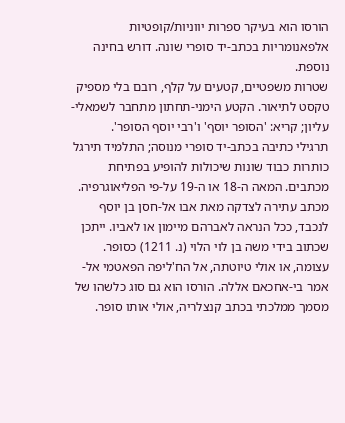הורסו הוא בעיקר ספרות יווניות/קופטיות אלפאנומריות בכתב-יד סופרי שונה. דורש בחינה נוספת.
שטרות משפטיים, קטעים על קלף, רובם בלי מספיק טקסט לתיאור. הקטע הימני-תחתון מתחבר לשמאלי-עליון; קריא: 'הסופר יוסף' ו'רבי יוסף הסופר'.
תרגילי כתיבה בכתב-יד סופרי מנוסה; התלמיד תירגל כותרות כבוד שונות שיכולות להופיע בפתיחת מכתבים. המאה ה-18 או ה-19 על-פי הפליאוגרפיה.
מכתב עתירה לצדקה מאת אבו אל-חסן בן יוסף לנכבד, ככל הנראה לאברהם מיימון או לאביו. ייתכן שכתוב בידי משה בן לוי הלוי (נ. 1211) כסופר.
עצומה, או אולי טיוטתה, אל הח'ליפה הפאטמי אל-אמר בי-אחכאם אללה. הורסו הוא גם סוג כלשהו של מסמך ממלכתי בכתב קנצלריה, אולי אותו סופר.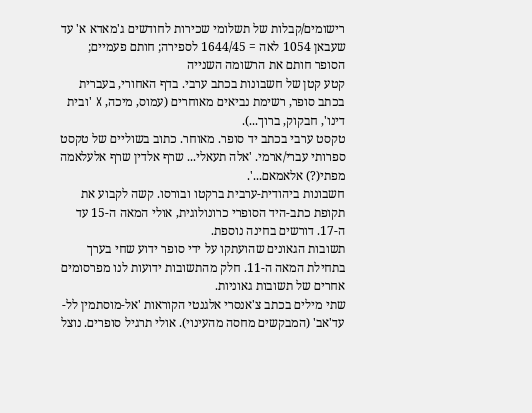רישומים/קבלות של תשלומי שכירות לחודשים ג'מאדא א' עד שעבאן 1054 לאה = 1644/45 לספירה; חותם פעמיים; הסופר חותם את הרשומה השנייה
קטע קטן של חשבונות בכתב ערבי. בדף האחורי, בעברית בכתב סופר, רשימת נביאים מאוחרים (עמוס, מיכה, X 'ובית דינו', חבקוק, ברוך...).
טקסט ערבי בכתב יד סופר. מאוחר. כתוב בשוליים של טקסט ספרותי עברי/ארמי. 'אלה תעאלי... שרף אלדין שרף אלעלאמה מפתי(?) אלאמאם...'.
חשבונות ביהודית-ערבית ברקטו ובורסו. קשה לקבוע את תקופת כתב-היד הסופרי כרונולוגית, אולי המאה ה-15 עד ה-17. דורשים בחינה נוספת.
תשובות הגאונים שהועתקו על ידי סופר ידוע שחי בערך בתחילת המאה ה-11. חלק מהתשובות ידועות לנו מפרסומים אחרים של תשובות גאוניות.
שתי מילים בכתב צ'אנסרי אלגנטי הקוראות 'אל-מוסתמין לל-עד'אב' (המבקשים מחסה מהעינוי). אולי תרגיל סופרים. נוצל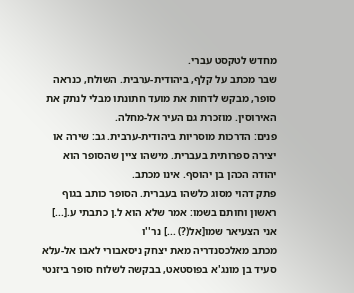מחדש לטקסט עברי.
שבר מכתב על קלף, ביהודית-ערבית. השולח, כנראה סופר, מבקש לדחות את מועד חתונתו מבלי לנתק את האירוסין. מוזכרת גם העיר אל-מחלה.
פנים: הדרכות מוסריות ביהודית-ערבית. גב: שירה או יצירה ספרותית בעברית. מישהו ציין שהסופר הוא יהודה הכהן בן יהוסף. אינו מכתב.
פתק דהוי מסוג כלשהו בעברית. הסופר כותב בגוף ראשון וחותם בשמו: אמר שלא הוא ל.ן כתבתי ע.[...] אני הצעיאר שמו[אל(?) ...] נר''ו
מכתב מאלכסנדריה מאת יצחק ניסאבורי לאבו אל-עלא סעיד בן מונג'א בפוסטאט, בבקשה לשלוח סופר ביזנטי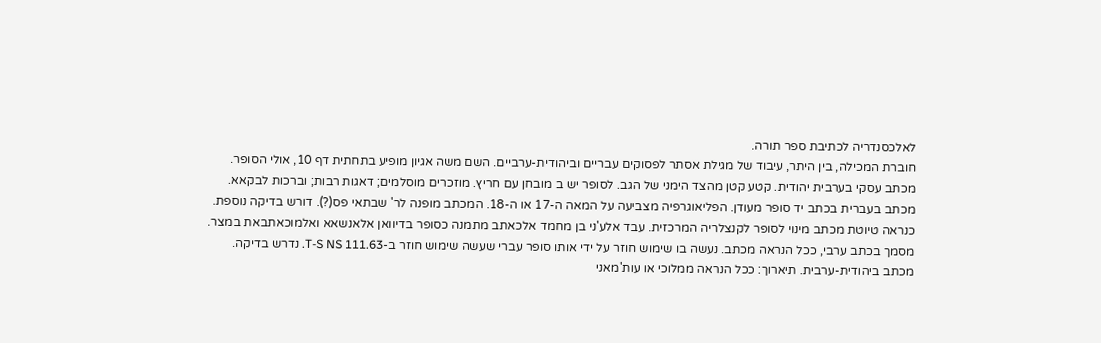לאלכסנדריה לכתיבת ספר תורה.
חוברת המכילה, בין היתר, עיבוד של מגילת אסתר לפסוקים עבריים וביהודית-ערביים. השם משה אגיון מופיע בתחתית דף 10, אולי הסופר.
מכתב עסקי בערבית יהודית. קטע קטן מהצד הימני של הגב. לסופר יש ב מובחן עם חריץ. מוזכרים מוסלמים; דאגות רבות; וברכות לבקאא.
מכתב בעברית בכתב יד סופר מעודן. הפליאוגרפיה מצביעה על המאה ה-17 או ה-18. המכתב מופנה לר' שבתאי פס(?). דורש בדיקה נוספת.
כנראה טיוטת מכתב מינוי לסופר לקנצלריה המרכזית. עבד אלע'ני בן מחמד אלכאתב מתמנה כסופר בדיוואן אלאנשאא ואלמוכאתבאת במצר.
מסמך בכתב ערבי, ככל הנראה מכתב. נעשה בו שימוש חוזר על ידי אותו סופר עברי שעשה שימוש חוזר ב-T-S NS 111.63. נדרש בדיקה.
מכתב ביהודית-ערבית. תיארוך: ככל הנראה ממלוכי או עות'מאני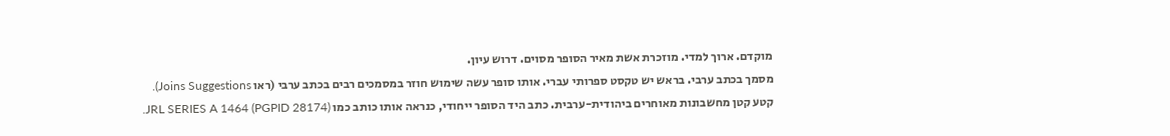מוקדם. ארוך למדי. מוזכרת אשת מאיר הסופר מסוים. דרוש עיון.
מסמך בכתב ערבי. בראש יש טקסט ספרותי עברי. אותו סופר עשה שימוש חוזר במסמכים רבים בכתב ערבי (ראו Joins Suggestions).
קטע קטן מחשבונות מאוחרים ביהודית-ערבית. כתב היד הסופר ייחודי, כנראה אותו כותב כמו JRL SERIES A 1464 (PGPID 28174).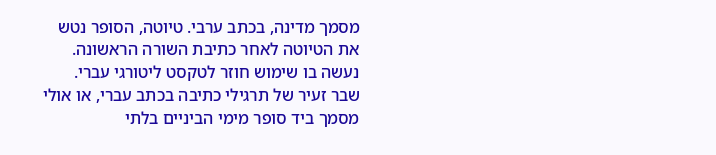מסמך מדינה, בכתב ערבי. טיוטה, הסופר נטש את הטיוטה לאחר כתיבת השורה הראשונה. נעשה בו שימוש חוזר לטקסט ליטורגי עברי.
שבר זעיר של תרגילי כתיבה בכתב עברי, או אולי מסמך ביד סופר מימי הביניים בלתי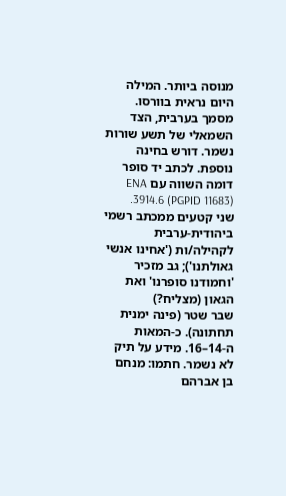מנוסה ביותר. המילה היום נראית בוורסו.
מסמך בערבית, הצד השמאלי של תשע שורות נשמר. דורש בחינה נוספת. לכתב יד סופר דומה השווה עם ENA 3914.6 (PGPID 11683).
שני קטעים ממכתב רשמי ביהודית-ערבית לקהילה/ות ('אחינו אנשי גאולתנו'); גב מזכיר 'וחמודנו סופרנו' ואת הגאון (מצליח?)
שבר שטר (פינה ימנית תחתונה). כ-המאות ה-14–16. מידע על תיק לא נשמר. חתמו: מנחם בן אברהם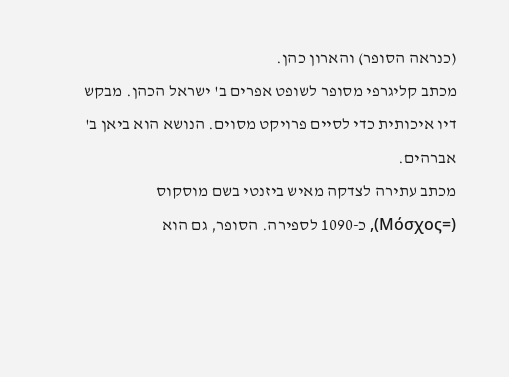(כנראה הסופר) והארון כהן.
מכתב קליגרפי מסופר לשופט אפרים ב' ישראל הכהן. מבקש דיו איכותית כדי לסיים פרויקט מסוים. הנושא הוא ביאן ב' אברהים.
מכתב עתירה לצדקה מאיש ביזנטי בשם מוסקוס (=Μόσχος), כ-1090 לספירה. הסופר, גם הוא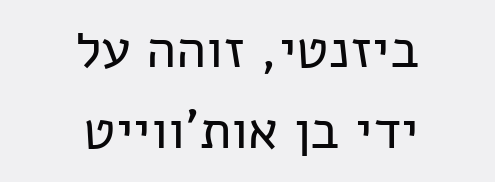ביזנטי, זוהה על ידי בן אות'ווייט